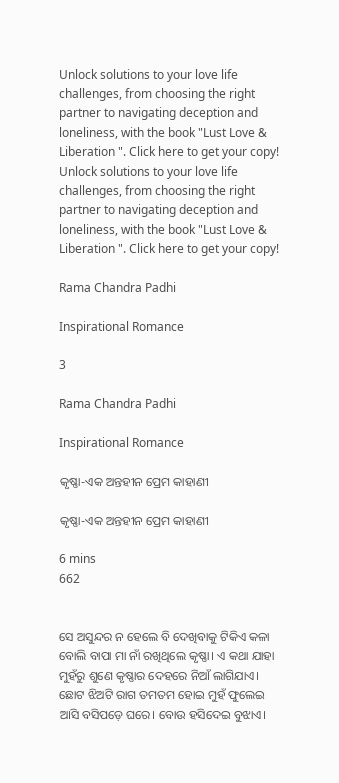Unlock solutions to your love life challenges, from choosing the right partner to navigating deception and loneliness, with the book "Lust Love & Liberation ". Click here to get your copy!
Unlock solutions to your love life challenges, from choosing the right partner to navigating deception and loneliness, with the book "Lust Love & Liberation ". Click here to get your copy!

Rama Chandra Padhi

Inspirational Romance

3

Rama Chandra Padhi

Inspirational Romance

କୃଷ୍ଣା-ଏକ ଅନ୍ତହୀନ ପ୍ରେମ କାହାଣୀ

କୃଷ୍ଣା-ଏକ ଅନ୍ତହୀନ ପ୍ରେମ କାହାଣୀ

6 mins
662


ସେ ଅସୁନ୍ଦର ନ ହେଲେ ବି ଦେଖିବାକୁ ଟିକିଏ କଳା ବୋଲି ବାପା ମା ନାଁ ରଖିଥିଲେ କୃଷ୍ଣା। ଏ କଥା ଯାହା ମୁହଁରୁ ଶୁଣେ କୃଷ୍ଣାର ଦେହରେ ନିଆଁ ଲାଗିଯାଏ। ଛୋଟ ଝିଅଟି ରାଗ ତମତମ ହୋଇ ମୁହଁ ଫୁଲେଇ ଆସି ବସିପଡ଼େ ଘରେ। ବୋଉ ହସିଦେଇ ବୁଝାଏ।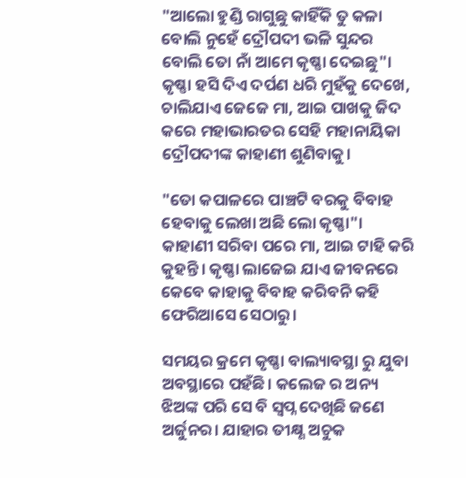"ଆଲୋ ହୁଣ୍ଡି ରାଗୁଛୁ କାହିଁକି ତୁ କଳା ବୋଲି ନୁହେଁ ଦ୍ରୌପଦୀ ଭଳି ସୁନ୍ଦର ବୋଲି ତୋ ନାଁ ଆମେ କୃଷ୍ଣା ଦେଇଛୁ"। କୃଷ୍ଣା ହସି ଦିଏ ଦର୍ପଣ ଧରି ମୁହଁକୁ ଦେଖେ, ଚାଲିଯାଏ ଜେଜେ ମା, ଆଇ ପାଖକୁ ଜିଦ କରେ ମହାଭାରତର ସେହି ମହାନାୟିକା ଦ୍ରୌପଦୀଙ୍କ କାହାଣୀ ଶୁଣିବାକୁ।

"ତୋ କପାଳରେ ପାଞ୍ଚଟି ବରକୁ ବିବାହ ହେବାକୁ ଲେଖା ଅଛି ଲୋ କୃଷ୍ଣା"। କାହାଣୀ ସରିବା ପରେ ମା, ଆଇ ଟାହି କରି କୁହନ୍ତି। କୃଷ୍ଣା ଲାଜେଇ ଯାଏ ଜୀବନରେ କେବେ କାହାକୁ ବିବାହ କରିବନି କହି ଫେରିଆସେ ସେଠାରୁ।

ସମୟର କ୍ରମେ କୃଷ୍ଣା ବାଲ୍ୟାବସ୍ଥା ରୁ ଯୁବା ଅବସ୍ଥାରେ ପହଁଛି। କଲେଜ ର ଅନ୍ୟ ଝିଅଙ୍କ ପରି ସେ ବି ସ୍ବପ୍ନ ଦେଖିଛି ଜଣେ ଅର୍ଜୁନର। ଯାହାର ତୀକ୍ଷ୍ଣ ଅଚୁକ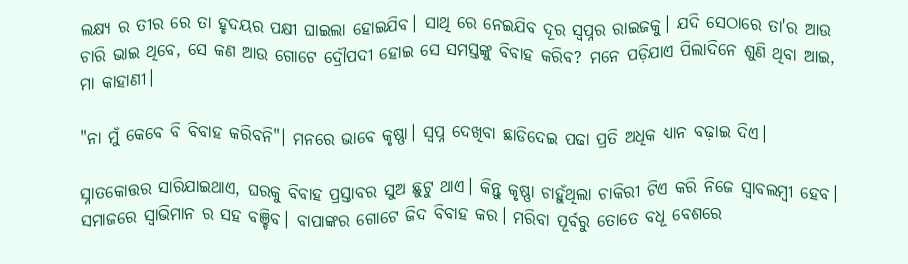ଲକ୍ଷ୍ୟ ର ତୀର ରେ ତା ହୃଦୟର ପକ୍ଷୀ ଘାଇଲା ହୋଇଯିବ। ସାଥି ରେ ନେଇଯିବ ଦୂର ସ୍ବପ୍ନର ରାଇଜକୁ। ଯଦି ସେଠାରେ ତା'ର ଆଉ ଚାରି ଭାଇ ଥିବେ, ସେ କଣ ଆଉ ଗୋଟେ ଦ୍ରୌପଦୀ ହୋଇ ସେ ସମସ୍ତଙ୍କୁ ବିବାହ କରିବ? ମନେ ପଡ଼ିଯାଏ ପିଲାଦିନେ ଶୁଣି ଥିବା ଆଇ, ମା କାହାଣୀ।

"ନା ମୁଁ କେବେ ବି ବିବାହ କରିବନି"। ମନରେ ଭାବେ କୃଷ୍ଣା। ସ୍ବପ୍ନ ଦେଖିବା ଛାଡିଦେଇ ପଢା ପ୍ରତି ଅଧିକ ଧ୍ୟାନ ବଢ଼ାଇ ଦିଏ।

ସ୍ନାତକୋତ୍ତର ସାରିଯାଇଥାଏ, ଘରକୁ ବିବାହ ପ୍ରସ୍ତାବର ସୁଅ ଛୁଟୁ ଥାଏ। କିନ୍ତୁ କୃଷ୍ଣା ଚାହୁଁଥିଲା ଚାକିରୀ ଟିଏ କରି ନିଜେ ସ୍ୱାବଲମ୍ବୀ ହେବ। ସମାଜରେ ସ୍ୱାଭିମାନ ର ସହ ବଞ୍ଚିବ। ବାପାଙ୍କର ଗୋଟେ ଜିଦ ବିବାହ କର। ମରିବା ପୂର୍ବରୁ ତୋତେ ବଧୂ ବେଶରେ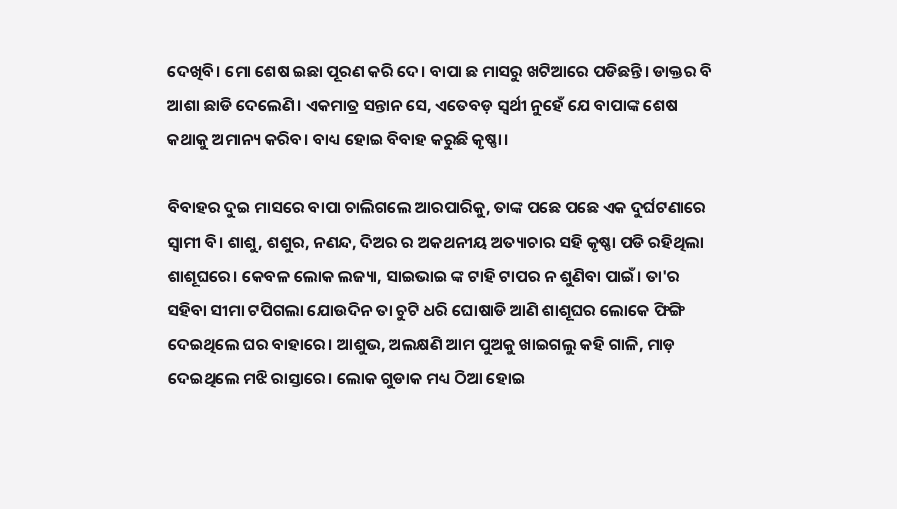ଦେଖିବି। ମୋ ଶେଷ ଇଛା ପୂରଣ କରି ଦେ। ବାପା ଛ ମାସରୁ ଖଟିଆରେ ପଡିଛନ୍ତି। ଡାକ୍ତର ବି ଆଶା ଛାଡି ଦେଲେଣି। ଏକମାତ୍ର ସନ୍ତାନ ସେ, ଏତେବଡ଼ ସ୍ୱର୍ଥୀ ନୁହେଁ ଯେ ବାପାଙ୍କ ଶେଷ କଥାକୁ ଅମାନ୍ୟ କରିବ। ବାଧ୍ୟ ହୋଇ ବିବାହ କରୁଛି କୃଷ୍ଣା।

ବିବାହର ଦୁଇ ମାସରେ ବାପା ଚାଲିଗଲେ ଆରପାରିକୁ, ତାଙ୍କ ପଛେ ପଛେ ଏକ ଦୁର୍ଘଟଣାରେ ସ୍ୱାମୀ ବି। ଶାଶୁ, ଶଶୁର, ନଣନ୍ଦ, ଦିଅର ର ଅକଥନୀୟ ଅତ୍ୟାଚାର ସହି କୃଷ୍ଣା ପଡି ରହିଥିଲା ଶାଶୂଘରେ। କେବଳ ଲୋକ ଲଜ୍ୟା, ସାଇଭାଇ ଙ୍କ ଟାହି ଟାପର ନ ଶୁଣିବା ପାଇଁ। ତା'ର ସହିବା ସୀମା ଟପିଗଲା ଯୋଉଦିନ ତା ଚୁଟି ଧରି ଘୋଷାଡି ଆଣି ଶାଶୂଘର ଲୋକେ ଫିଙ୍ଗି ଦେଇଥିଲେ ଘର ବାହାରେ। ଆଶୁଭ, ଅଲକ୍ଷଣି ଆମ ପୁଅକୁ ଖାଇଗଲୁ କହି ଗାଳି, ମାଡ଼ ଦେଇଥିଲେ ମଝି ରାସ୍ତାରେ। ଲୋକ ଗୁଡାକ ମଧ୍ୟ ଠିଆ ହୋଇ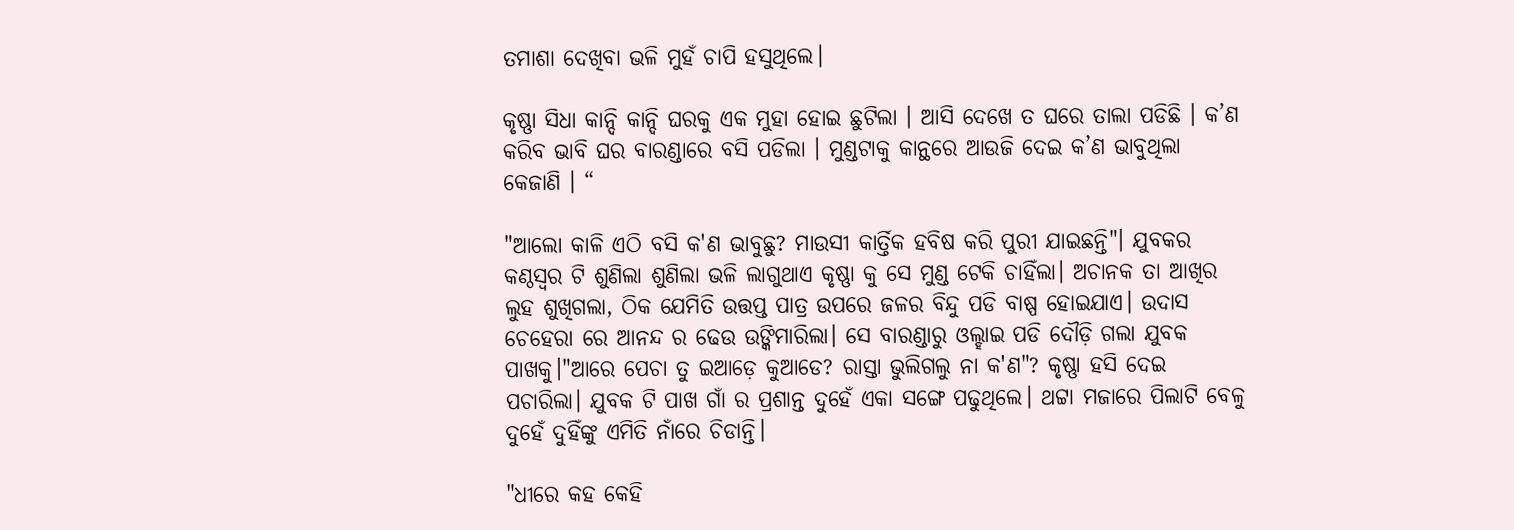ତମାଶା ଦେଖିବା ଭଳି ମୁହଁ ଚାପି ହସୁଥିଲେ।

କୃଷ୍ଣା ସିଧା କାନ୍ଦି କାନ୍ଦି ଘରକୁ ଏକ ମୁହା ହୋଇ ଛୁଟିଲା । ଆସି ଦେଖେ ତ ଘରେ ତାଲା ପଡିଛି । କ’ଣ କରିବ ଭାବି ଘର ବାରଣ୍ଡାରେ ବସି ପଡିଲା । ମୁଣ୍ଡଟାକୁ କାନ୍ଥରେ ଆଉଜି ଦେଇ କ’ଣ ଭାବୁଥିଲା କେଜାଣି । “

"ଆଲୋ କାଳି ଏଠି ବସି କ'ଣ ଭାବୁଛୁ? ମାଉସୀ କାର୍ତ୍ତିକ ହବିଷ କରି ପୁରୀ ଯାଇଛନ୍ତି"। ଯୁବକର କଣ୍ଠସ୍ୱର ଟି ଶୁଣିଲା ଶୁଣିଲା ଭଳି ଲାଗୁଥାଏ କୃଷ୍ଣା କୁ ସେ ମୁଣ୍ଡ ଟେକି ଚାହିଁଲା। ଅଚାନକ ତା ଆଖିର ଲୁହ ଶୁଖିଗଲା, ଠିକ ଯେମିତି ଉତ୍ତପ୍ତ ପାତ୍ର ଉପରେ ଜଳର ବିନ୍ଦୁ ପଡି ବାଷ୍ପ ହୋଇଯାଏ। ଉଦାସ ଚେହେରା ରେ ଆନନ୍ଦ ର ଢେଉ ଉଙ୍କିମାରିଲା। ସେ ବାରଣ୍ଡାରୁ ଓଲ୍ହାଇ ପଡି ଦୌଡ଼ି ଗଲା ଯୁବକ ପାଖକୁ।"ଆରେ ପେଚା ତୁ ଇଆଡ଼େ କୁଆଡେ? ରାସ୍ତା ଭୁଲିଗଲୁ ନା କ'ଣ"? କୃଷ୍ଣା ହସି ଦେଇ ପଚାରିଲା। ଯୁବକ ଟି ପାଖ ଗାଁ ର ପ୍ରଶାନ୍ତ ଦୁହେଁ ଏକା ସଙ୍ଗେ ପଢୁଥିଲେ। ଥଟ୍ଟା ମଜାରେ ପିଲାଟି ବେଳୁ ଦୁହେଁ ଦୁହିଁଙ୍କୁ ଏମିତି ନାଁରେ ଚିଡାନ୍ତି।

"ଧୀରେ କହ କେହି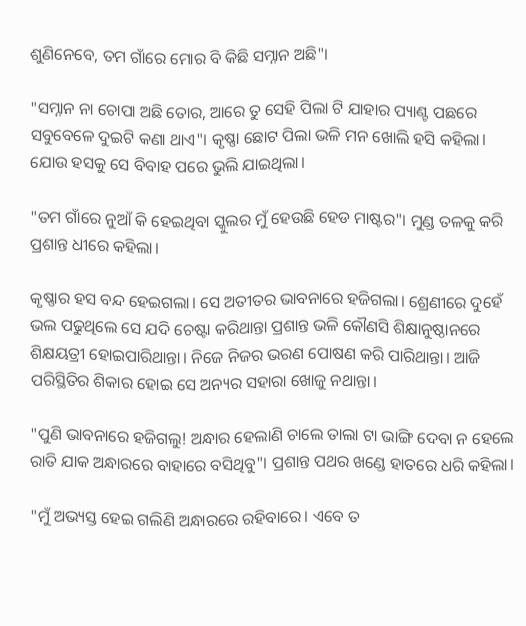ଶୁଣିନେବେ, ତମ ଗାଁରେ ମୋର ବି କିଛି ସମ୍ନାନ ଅଛି"।

"ସମ୍ନାନ ନା ଚୋପା ଅଛି ତୋର, ଆରେ ତୁ ସେହି ପିଲା ଟି ଯାହାର ପ୍ୟାଣ୍ଟ ପଛରେ ସବୁବେଳେ ଦୁଇଟି କଣା ଥାଏ"। କୃଷ୍ଣା ଛୋଟ ପିଲା ଭଳି ମନ ଖୋଲି ହସି କହିଲା। ଯୋଉ ହସକୁ ସେ ବିବାହ ପରେ ଭୁଲି ଯାଇଥିଲା।

"ତମ ଗାଁରେ ନୁଆଁ କି ହେଇଥିବା ସ୍କୁଲର ମୁଁ ହେଉଛି ହେଡ ମାଷ୍ଟର"। ମୁଣ୍ଡ ତଳକୁ କରି ପ୍ରଶାନ୍ତ ଧୀରେ କହିଲା।

କୃଷ୍ଣାର ହସ ବନ୍ଦ ହେଇଗଲା। ସେ ଅତୀତର ଭାବନାରେ ହଜିଗଲା। ଶ୍ରେଣୀରେ ଦୁହେଁ ଭଲ ପଢୁଥିଲେ ସେ ଯଦି ଚେଷ୍ଟା କରିଥାନ୍ତା ପ୍ରଶାନ୍ତ ଭଳି କୌଣସି ଶିକ୍ଷାନୁଷ୍ଠାନରେ ଶିକ୍ଷୟତ୍ରୀ ହୋଇପାରିଥାନ୍ତା। ନିଜେ ନିଜର ଭରଣ ପୋଷଣ କରି ପାରିଥାନ୍ତା। ଆଜି ପରିସ୍ଥିତିର ଶିକାର ହୋଇ ସେ ଅନ୍ୟର ସହାରା ଖୋଜୁ ନଥାନ୍ତା।

"ପୁଣି ଭାବନାରେ ହଜିଗଲୁ! ଅନ୍ଧାର ହେଲାଣି ଚାଲେ ତାଲା ଟା ଭାଙ୍ଗି ଦେବା ନ ହେଲେ ରାତି ଯାକ ଅନ୍ଧାରରେ ବାହାରେ ବସିଥିବୁ"। ପ୍ରଶାନ୍ତ ପଥର ଖଣ୍ଡେ ହାତରେ ଧରି କହିଲା।

"ମୁଁ ଅଭ୍ୟସ୍ତ ହେଇ ଗଲିଣି ଅନ୍ଧାରରେ ରହିବାରେ। ଏବେ ତ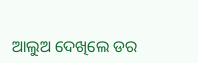ଆଲୁଅ ଦେଖିଲେ ଡର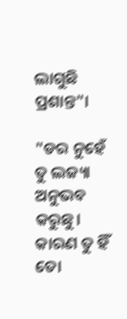ଲାଗୁଛି ପ୍ରଶାନ୍ତ"।

"ଡର ନୁହେଁ ତୁ ଲଜ୍ୟା ଅନୁଭବ କରୁଛୁ। କାରଣ ତୁ ହିଁ ତୋ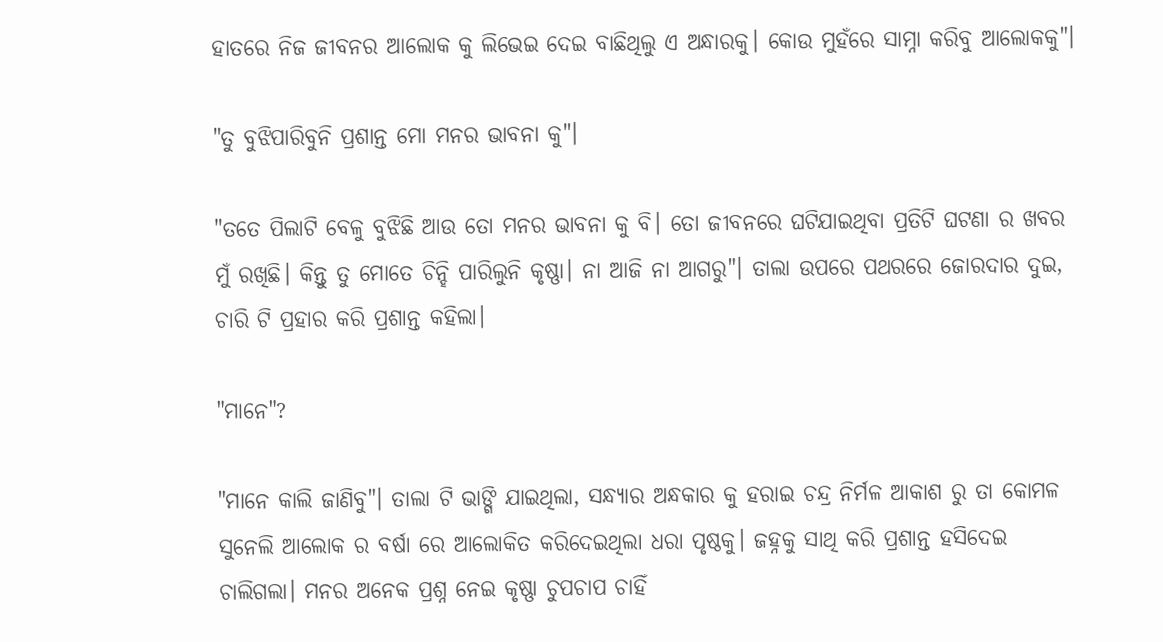ହାତରେ ନିଜ ଜୀବନର ଆଲୋକ କୁ ଲିଭେଇ ଦେଇ ବାଛିଥିଲୁ ଏ ଅନ୍ଧାରକୁ। କୋଉ ମୁହଁରେ ସାମ୍ନା କରିବୁ ଆଲୋକକୁ"।

"ତୁ ବୁଝିପାରିବୁନି ପ୍ରଶାନ୍ତ ମୋ ମନର ଭାବନା କୁ"।

"ତତେ ପିଲାଟି ବେଳୁ ବୁଝିଛି ଆଉ ତୋ ମନର ଭାବନା କୁ ବି। ତୋ ଜୀବନରେ ଘଟିଯାଇଥିବା ପ୍ରତିଟି ଘଟଣା ର ଖବର ମୁଁ ରଖିଛି। କିନ୍ତୁ ତୁ ମୋତେ ଚିନ୍ହି ପାରିଲୁନି କୃଷ୍ଣା। ନା ଆଜି ନା ଆଗରୁ"। ତାଲା ଉପରେ ପଥରରେ ଜୋରଦାର ଦୁଇ, ଚାରି ଟି ପ୍ରହାର କରି ପ୍ରଶାନ୍ତ କହିଲା।

"ମାନେ"?

"ମାନେ କାଲି ଜାଣିବୁ"। ତାଲା ଟି ଭାଙ୍ଗି ଯାଇଥିଲା, ସନ୍ଧ୍ୟାର ଅନ୍ଧକାର କୁ ହରାଇ ଚନ୍ଦ୍ର ନିର୍ମଳ ଆକାଶ ରୁ ତା କୋମଳ ସୁନେଲି ଆଲୋକ ର ବର୍ଷା ରେ ଆଲୋକିତ କରିଦେଇଥିଲା ଧରା ପୃଷ୍ଠକୁ। ଜହ୍ନକୁ ସାଥି କରି ପ୍ରଶାନ୍ତ ହସିଦେଇ ଚାଲିଗଲା। ମନର ଅନେକ ପ୍ରଶ୍ନ ନେଇ କୃଷ୍ଣା ଚୁପଚାପ ଚାହିଁ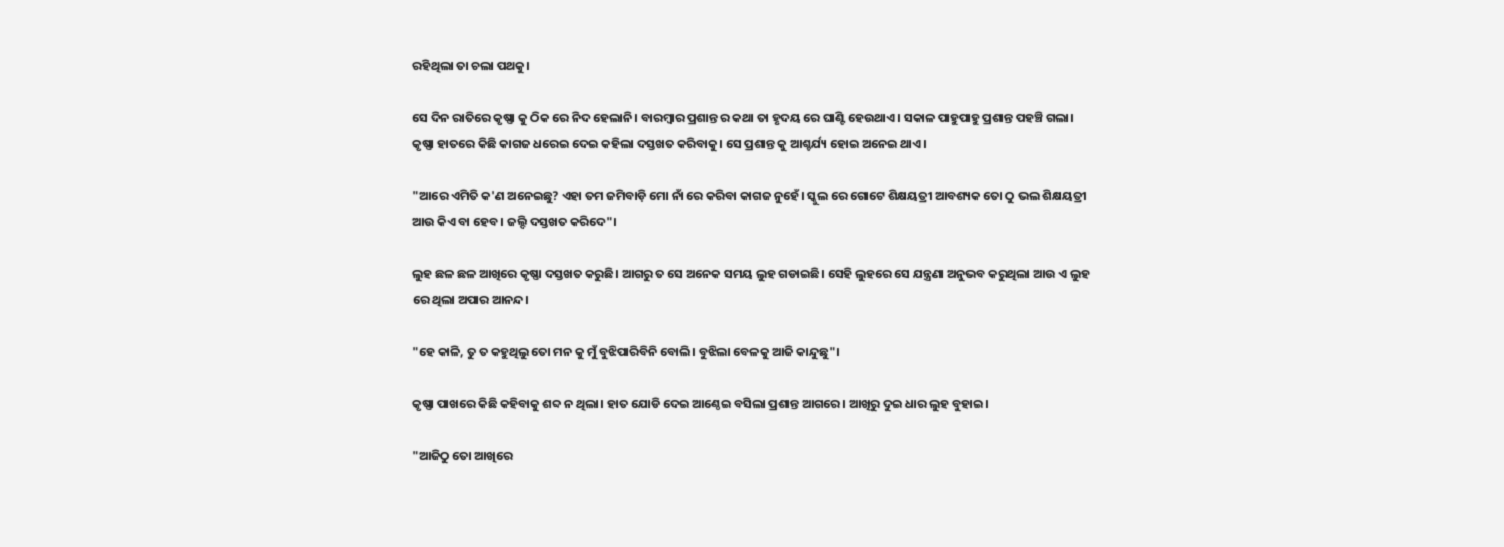ରହିଥିଲା ତା ଚଲା ପଥକୁ।

ସେ ଦିନ ରାତିରେ କୃଷ୍ଣା କୁ ଠିକ ରେ ନିଦ ହେଲାନି। ବାରମ୍ବାର ପ୍ରଶାନ୍ତ ର କଥା ତା ହୃଦୟ ରେ ଘାଣ୍ଟି ହେଉଥାଏ। ସକାଳ ପାହୁପାହୁ ପ୍ରଶାନ୍ତ ପହଞ୍ଚି ଗଲା। କୃଷ୍ଣା ହାତରେ କିଛି କାଗଜ ଧରେଇ ଦେଇ କହିଲା ଦସ୍ତଖତ କରିବାକୁ। ସେ ପ୍ରଶାନ୍ତ କୁ ଆଶ୍ଚର୍ଯ୍ୟ ହୋଇ ଅନେଇ ଥାଏ।

"ଆରେ ଏମିତି କ'ଣ ଅନେଇଛୁ? ଏହା ତମ ଜମିବାଡ଼ି ମୋ ନାଁ ରେ କରିବା କାଗଜ ନୁହେଁ। ସ୍କୁଲ ରେ ଗୋଟେ ଶିକ୍ଷୟତ୍ରୀ ଆବଶ୍ୟକ ତୋ ଠୁ ଭଲ ଶିକ୍ଷୟତ୍ରୀ ଆଉ କିଏ ବା ହେବ। ଜଲ୍ଦି ଦସ୍ତଖତ କରିଦେ"।

ଲୁହ ଛଳ ଛଳ ଆଖିରେ କୃଷ୍ଣା ଦସ୍ତଖତ କରୁଛି। ଆଗରୁ ତ ସେ ଅନେକ ସମୟ ଲୁହ ଗଡାଇଛି। ସେହି ଲୁହରେ ସେ ଯନ୍ତ୍ରଣା ଅନୁଭବ କରୁଥିଲା ଆଉ ଏ ଲୁହ ରେ ଥିଲା ଅପାର ଆନନ୍ଦ।

"ହେ କାଳି, ତୁ ତ କହୁଥିଲୁ ତୋ ମନ କୁ ମୁଁ ବୁଝିପାରିବିନି ବୋଲି। ବୁଝିଲା ବେଳକୁ ଆଜି କାନ୍ଦୁଛୁ"।

କୃଷ୍ଣା ପାଖରେ କିଛି କହିବାକୁ ଶବ୍ଦ ନ ଥିଲା। ହାତ ଯୋଡି ଦେଇ ଆଣ୍ଠେଇ ବସିଲା ପ୍ରଶାନ୍ତ ଆଗରେ। ଆଖିରୁ ଦୁଇ ଧାର ଲୁହ ବୁହାଇ।

"ଆଜିଠୁ ତୋ ଆଖିରେ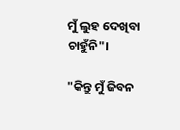ମୁଁ ଲୁହ ଦେଖିବା ଚାହୁଁନି"।

"କିନ୍ତୁ ମୁଁ ଜିବନ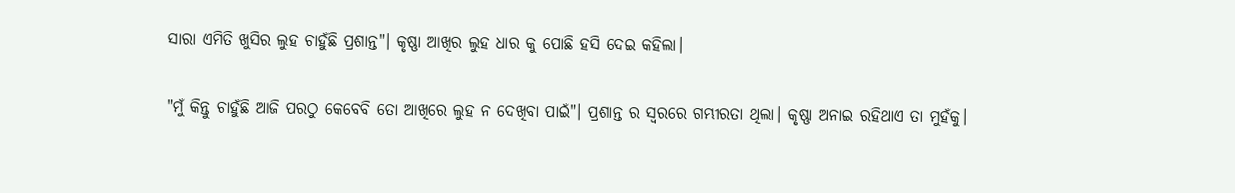ସାରା ଏମିତି ଖୁସିର ଲୁହ ଚାହୁଁଛି ପ୍ରଶାନ୍ତ"। କୃଷ୍ଣା ଆଖିର ଲୁହ ଧାର କୁ ପୋଛି ହସି ଦେଇ କହିଲା।

"ମୁଁ କିନ୍ତୁ ଚାହୁଁଛି ଆଜି ପରଠୁ କେବେବି ତୋ ଆଖିରେ ଲୁହ ନ ଦେଖିବା ପାଇଁ"। ପ୍ରଶାନ୍ତ ର ସ୍ୱରରେ ଗମ୍ଭୀରତା ଥିଲା। କୃଷ୍ଣା ଅନାଇ ରହିଥାଏ ତା ମୁହଁକୁ।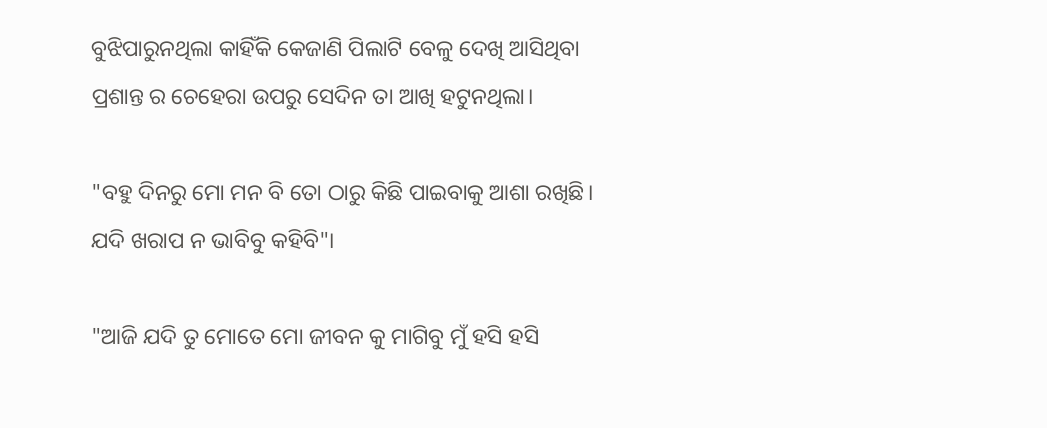ବୁଝିପାରୁନଥିଲା କାହିଁକି କେଜାଣି ପିଲାଟି ବେଳୁ ଦେଖି ଆସିଥିବା ପ୍ରଶାନ୍ତ ର ଚେହେରା ଉପରୁ ସେଦିନ ତା ଆଖି ହଟୁନଥିଲା।

"ବହୁ ଦିନରୁ ମୋ ମନ ବି ତୋ ଠାରୁ କିଛି ପାଇବାକୁ ଆଶା ରଖିଛି। ଯଦି ଖରାପ ନ ଭାବିବୁ କହିବି"।

"ଆଜି ଯଦି ତୁ ମୋତେ ମୋ ଜୀବନ କୁ ମାଗିବୁ ମୁଁ ହସି ହସି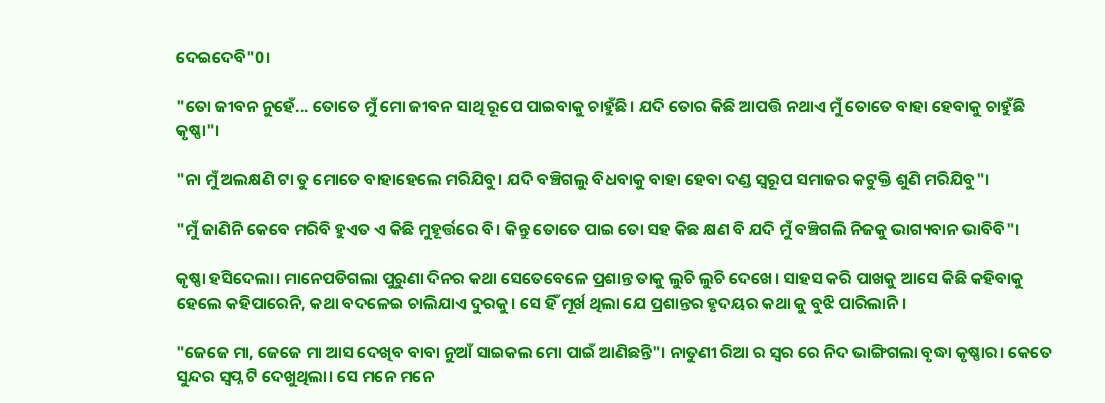ଦେଇଦେବି"0।

"ତୋ ଜୀବନ ନୁହେଁ... ତୋତେ ମୁଁ ମୋ ଜୀବନ ସାଥି ରୂପେ ପାଇବାକୁ ଚାହୁଁଛି। ଯଦି ତୋର କିଛି ଆପତ୍ତି ନଥାଏ ମୁଁ ତୋତେ ବାହା ହେବାକୁ ଚାହୁଁଛି କୃଷ୍ଣା"।

"ନା ମୁଁ ଅଲକ୍ଷଣି ଟା ତୁ ମୋତେ ବାହାହେଲେ ମରିଯିବୁ। ଯଦି ବଞ୍ଚିଗଲୁ ବିଧବାକୁ ବାହା ହେବା ଦଣ୍ଡ ସ୍ୱରୂପ ସମାଜର କଟୁକ୍ତି ଶୁଣି ମରିଯିବୁ"।

"ମୁଁ ଜାଣିନି କେବେ ମରିବି ହୁଏତ ଏ କିଛି ମୁହୂର୍ତ୍ତରେ ବି। କିନ୍ତୁ ତୋତେ ପାଇ ତୋ ସହ କିଛ କ୍ଷଣ ବି ଯଦି ମୁଁ ବଞ୍ଚିଗଲି ନିଜକୁ ଭାଗ୍ୟବାନ ଭାବିବି"।

କୃଷ୍ଣା ହସିଦେଲା। ମାନେପଡିଗଲା ପୁରୁଣା ଦିନର କଥା ସେତେବେଳେ ପ୍ରଶାନ୍ତ ତାକୁ ଲୁଚି ଲୁଚି ଦେଖେ। ସାହସ କରି ପାଖକୁ ଆସେ କିଛି କହିବାକୁ ହେଲେ କହିପାରେନି, କଥା ବଦଳେଇ ଚାଲିଯାଏ ଦୁରକୁ। ସେ ହିଁ ମୂର୍ଖ ଥିଲା ଯେ ପ୍ରଶାନ୍ତର ହୃଦୟର କଥା କୁ ବୁଝି ପାରିଲାନି।

"ଜେଜେ ମା, ଜେଜେ ମା ଆସ ଦେଖିବ ବାବା ନୁଆଁ ସାଇକଲ ମୋ ପାଇଁ ଆଣିଛନ୍ତି"। ନାତୁଣୀ ରିଆ ର ସ୍ୱର ରେ ନିଦ ଭାଙ୍ଗିଗଲା ବୃଦ୍ଧା କୃଷ୍ଣାର। କେତେ ସୁନ୍ଦର ସ୍ୱପ୍ନ ଟି ଦେଖୁଥିଲା। ସେ ମନେ ମନେ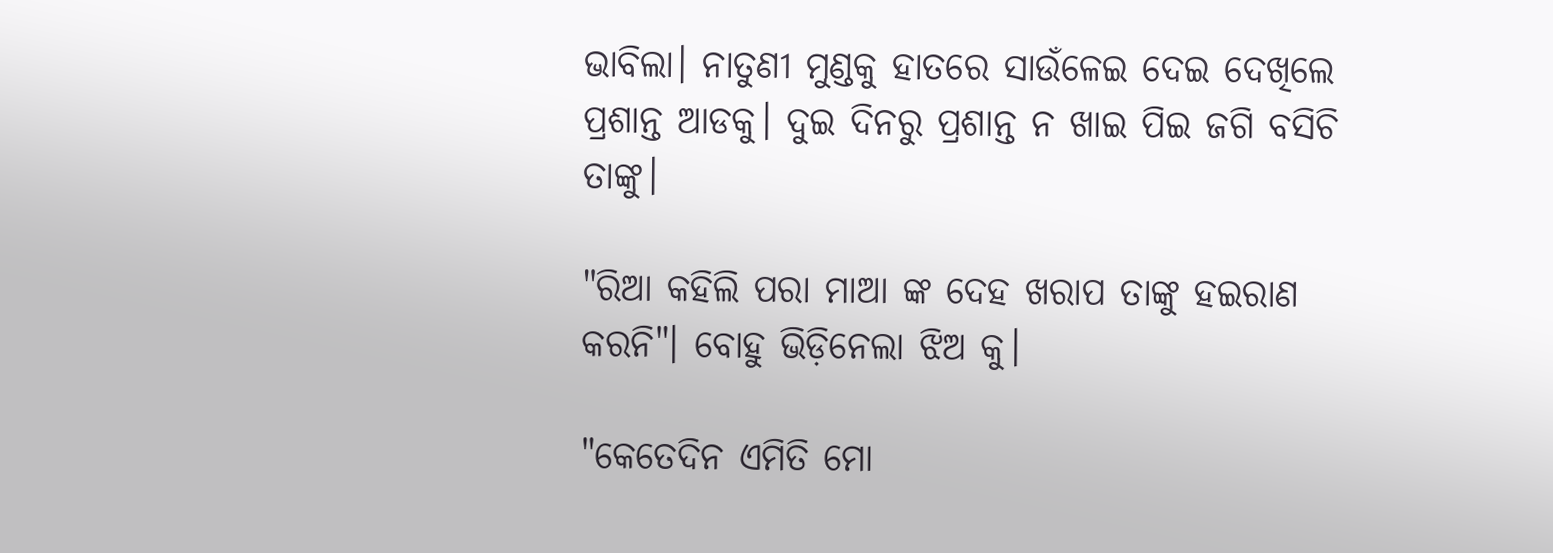ଭାବିଲା। ନାତୁଣୀ ମୁଣ୍ଡକୁ ହାତରେ ସାଉଁଳେଇ ଦେଇ ଦେଖିଲେ ପ୍ରଶାନ୍ତ ଆଡକୁ। ଦୁଇ ଦିନରୁ ପ୍ରଶାନ୍ତ ନ ଖାଇ ପିଇ ଜଗି ବସିଚି ତାଙ୍କୁ।

"ରିଆ କହିଲି ପରା ମାଆ ଙ୍କ ଦେହ ଖରାପ ତାଙ୍କୁ ହଇରାଣ କରନି"। ବୋହୁ ଭିଡ଼ିନେଲା ଝିଅ କୁ।

"କେତେଦିନ ଏମିତି ମୋ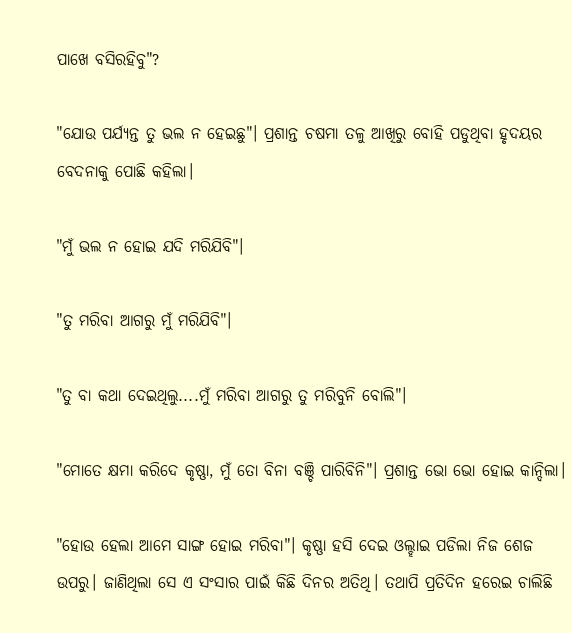ପାଖେ ବସିରହିବୁ"?

"ଯୋଉ ପର୍ଯ୍ୟନ୍ତ ତୁ ଭଲ ନ ହେଇଛୁ"। ପ୍ରଶାନ୍ତ ଚଷମା ତଳୁ ଆଖିରୁ ବୋହି ପଡୁଥିବା ହୃଦୟର ବେଦନାକୁ ପୋଛି କହିଲା।

"ମୁଁ ଭଲ ନ ହୋଇ ଯଦି ମରିଯିବି"।

"ତୁ ମରିବା ଆଗରୁ ମୁଁ ମରିଯିବି"।

"ତୁ ବା କଥା ଦେଇଥିଲୁ....ମୁଁ ମରିବା ଆଗରୁ ତୁ ମରିବୁନି ବୋଲି"।

"ମୋତେ କ୍ଷମା କରିଦେ କୃଷ୍ଣା, ମୁଁ ତୋ ବିନା ବଞ୍ଚି ପାରିବିନି"। ପ୍ରଶାନ୍ତ ଭୋ ଭୋ ହୋଇ କାନ୍ଦିଲା।

"ହୋଉ ହେଲା ଆମେ ସାଙ୍ଗ ହୋଇ ମରିବା"। କୃଷ୍ଣା ହସି ଦେଇ ଓଲ୍ହାଇ ପଡିଲା ନିଜ ଶେଜ ଉପରୁ। ଜାଣିଥିଲା ସେ ଏ ସଂସାର ପାଇଁ କିଛି ଦିନର ଅତିଥି। ତଥାପି ପ୍ରତିଦିନ ହରେଇ ଚାଲିଛି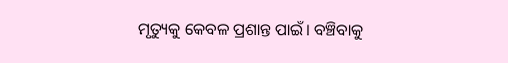ମୃତ୍ୟୁକୁ କେବଳ ପ୍ରଶାନ୍ତ ପାଇଁ। ବଞ୍ଚିବାକୁ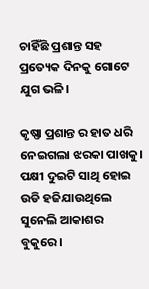ଚାହିଁଛି ପ୍ରଶାନ୍ତ ସହ ପ୍ରତ୍ୟେକ ଦିନକୁ ଗୋଟେ ଯୁଗ ଭଳି।

କୃଷ୍ଣା ପ୍ରଶାନ୍ତ ର ହାତ ଧରି ନେଇଗଲା ଝରକା ପାଖକୁ। ପକ୍ଷୀ ଦୁଇଟି ସାଥି ହୋଇ ଉଡି ହଜିଯାଉଥିଲେ ସୁନେଲି ଆକାଶର ବୁକୁରେ।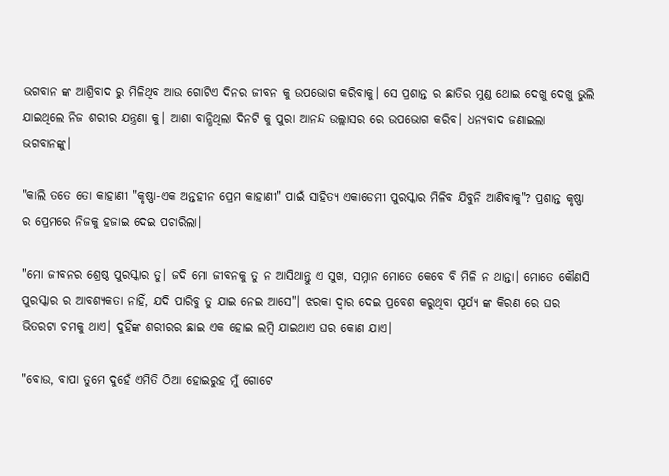ଭଗବାନ ଙ୍କ ଆଶ୍ରିବାଦ ରୁ ମିଳିଥିବ ଆଉ ଗୋଟିଏ ଦିନର ଜୀବନ କୁ ଉପଭୋଗ କରିବାକୁ। ସେ ପ୍ରଶାନ୍ତ ର ଛାତିର ମୁଣ୍ଡ ଥୋଇ ଦେଖୁ ଦେଖୁ ଭୁଲି ଯାଇଥିଲେ ନିଜ ଶରୀର ଯନ୍ତ୍ରଣା କୁ। ଆଶା ବାନ୍ଧିଥିଲା ଦିନଟି କୁ ପୁରା ଆନନ୍ଦ ଉଲ୍ଲାସର ରେ ଉପଭୋଗ କରିବ। ଧନ୍ୟବାଦ ଜଣାଇଲା ଭଗବାନଙ୍କୁ।

"କାଲି ତତେ ତୋ କାହାଣୀ "କୃଷ୍ଣା-ଏକ ଅନ୍ତହୀନ ପ୍ରେମ କାହାଣୀ" ପାଇଁ ସାହିତ୍ୟ ଏକାଡେମୀ ପୁରସ୍କାର ମିଳିବ ଯିବୁନି ଆଣିବାକୁ"? ପ୍ରଶାନ୍ତ କୃଷ୍ଣା ର ପ୍ରେମରେ ନିଜକୁ ହଜାଇ ଦେଇ ପଚାରିଲା।

"ମୋ ଜୀବନର ଶ୍ରେଷ୍ଠ ପୁରସ୍କାର ତୁ। ଜଦି ମୋ ଜୀବନକୁ ତୁ ନ ଆସିଥାନ୍ତୁ ଏ ସୁଖ, ସମ୍ନାନ ମୋତେ କେବେ ବି ମିଳି ନ ଥାନ୍ତା। ମୋତେ କୌଣସି ପୁରସ୍କାର ର ଆବଶ୍ୟକତା ନାହିଁ, ଯଦି ପାରିବୁ ତୁ ଯାଇ ନେଇ ଆସେ"। ଝରକା ଦ୍ୱାର ଦେଇ ପ୍ରବେଶ କରୁଥିବା ସୂର୍ଯ୍ୟ ଙ୍କ କିରଣ ରେ ଘର ଭିତରଟା ଚମକୁ ଥାଏ। ଦୁହିଁଙ୍କ ଶରୀରର ଛାଇ ଏକ ହୋଇ ଲମ୍ବି ଯାଇଥାଏ ଘର କୋଣ ଯାଏ।

"ବୋଉ, ବାପା ତୁମେ ଦୁହେଁ ଏମିତି ଠିଆ ହୋଇରୁହ ମୁଁ ଗୋଟେ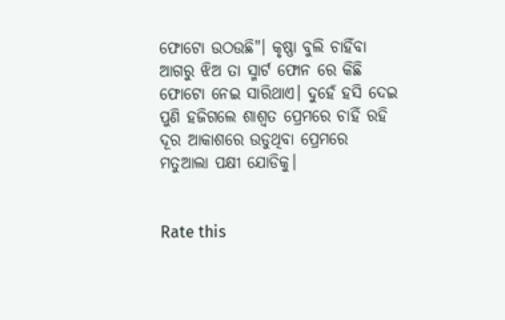ଫୋଟୋ ଉଠଉଛି"। କୃଷ୍ଣା ବୁଲି ଚାହିଁବା ଆଗରୁ ଝିଅ ତା ସ୍ମାର୍ଟ ଫୋନ ରେ କିଛି ଫୋଟୋ ନେଇ ସାରିଥାଏ। ଦୁହେଁ ହସି ଦେଇ ପୁଣି ହଜିଗଲେ ଶାଶ୍ୱତ ପ୍ରେମରେ ଚାହିଁ ରହି ଦୂର ଆକାଶରେ ଉଡୁଥିବା ପ୍ରେମରେ ମତୁଆଲା ପକ୍ଷୀ ଯୋଡିକୁ।


Rate this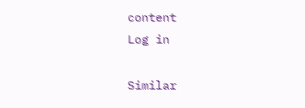content
Log in

Similar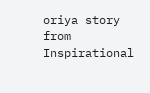oriya story from Inspirational